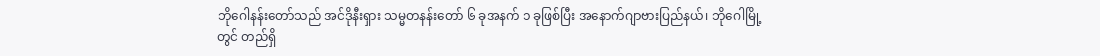ဘိုဂေါနန်းတော်သည် အင်ဒိုနီးရှား သမ္မတနန်းတော် ၆ ခုအနက် ၁ ခုဖြစ်ပြီး အနောက်ဂျာဗားပြည်နယ်၊ ဘိုဂေါမြို့တွင် တည်ရှိ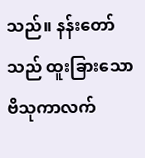သည်။ နန်းတော်သည် ထူးခြားသော ဗိသုကာလက်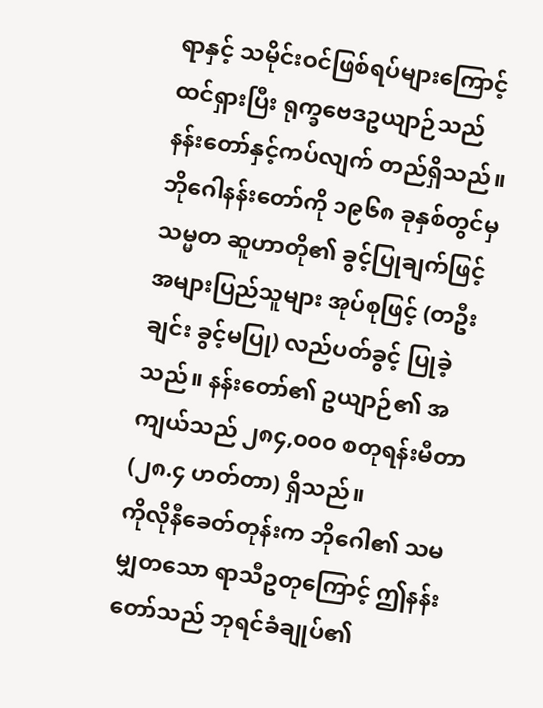ရာနှင့် သမိုင်းဝင်ဖြစ်ရပ်များကြောင့် ထင်ရှားပြီး ရုက္ခဗေဒဥယျာဉ်သည် နန်းတော်နှင့်ကပ်လျက် တည်ရှိသည်။ ဘိုဂေါနန်းတော်ကို ၁၉၆၈ ခုနှစ်တွင်မှ သမ္မတ ဆူဟာတို၏ ခွင့်ပြုချက်ဖြင့် အများပြည်သူများ အုပ်စုဖြင့် (တဦးချင်း ခွင့်မပြု) လည်ပတ်ခွင့် ပြုခဲ့သည်။ နန်းတော်၏ ဥယျာဉ်၏ အကျယ်သည် ၂၈၄,၀၀၀ စတုရန်းမီတာ (၂၈.၄ ဟတ်တာ) ရှိသည်။
ကိုလိုနီခေတ်တုန်းက ဘိုဂေါ၏ သမမျှတသော ရာသီဥတုကြောင့် ဤနန်းတော်သည် ဘုရင်ခံချုပ်၏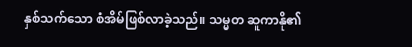နှစ်သက်သော စံအိမ်ဖြစ်လာခဲ့သည်။ သမ္မတ ဆူကာနို၏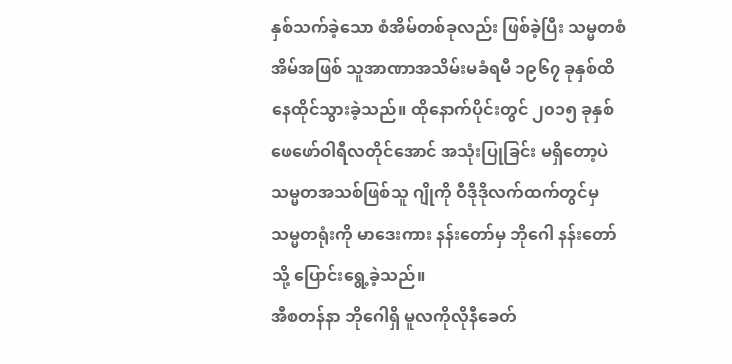နှစ်သက်ခဲ့သော စံအိမ်တစ်ခုလည်း ဖြစ်ခဲ့ပြီး သမ္မတစံအိမ်အဖြစ် သူအာဏာအသိမ်းမခံရမီ ၁၉၆၇ ခုနှစ်ထိ နေထိုင်သွားခဲ့သည်။ ထိုနောက်ပိုင်းတွင် ၂၀၁၅ ခုနှစ် ဖေဖော်ဝါရီလတိုင်အောင် အသုံးပြုခြင်း မရှိတော့ပဲ သမ္မတအသစ်ဖြစ်သူ ဂျိုကို ဝီဒိုဒိုလက်ထက်တွင်မှ သမ္မတရုံးကို မာဒေးကား နန်းတော်မှ ဘိုဂေါ နန်းတော်သို့ ပြောင်းရွေ့ခဲ့သည်။
အီစတန်နာ ဘိုဂေါရှိ မူလကိုလိုနီခေတ်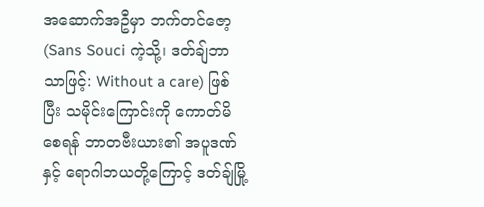အဆောက်အဦမှာ ဘက်တင်ဇော့ (Sans Souci ကဲ့သို့၊ ဒတ်ချ်ဘာသာဖြင့်: Without a care) ဖြစ်ပြီး သမိုင်းကြောင်းကို ကောတ်မိစေရန် ဘာတဗီးယား၏ အပူဒဏ်နှင့် ရောဂါဘယတို့ကြောင့် ဒတ်ချ်မြို့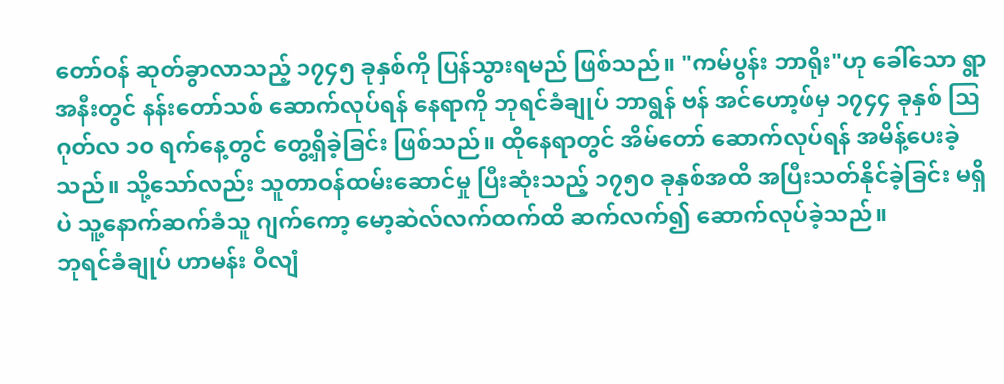တော်ဝန် ဆုတ်ခွာလာသည့် ၁၇၄၅ ခုနှစ်ကို ပြန်သွားရမည် ဖြစ်သည်။ "ကမ်ပွန်း ဘာရိုး"ဟု ခေါ်သော ရွာအနီးတွင် နန်းတော်သစ် ဆောက်လုပ်ရန် နေရာကို ဘုရင်ခံချုပ် ဘာရွန် ဗန် အင်ဟော့ဖ်မှ ၁၇၄၄ ခုနှစ် ဩဂုတ်လ ၁၀ ရက်နေ့တွင် တွေ့ရှိခဲ့ခြင်း ဖြစ်သည်။ ထိုနေရာတွင် အိမ်တော် ဆောက်လုပ်ရန် အမိန့်ပေးခဲ့သည်။ သို့သော်လည်း သူတာဝန်ထမ်းဆောင်မှု ပြီးဆုံးသည့် ၁၇၅၀ ခုနှစ်အထိ အပြီးသတ်နိုင်ခဲ့ခြင်း မရှိပဲ သူ့နောက်ဆက်ခံသူ ဂျက်ကော့ မော့ဆဲလ်လက်ထက်ထိ ဆက်လက်၍ ဆောက်လုပ်ခဲ့သည်။
ဘုရင်ခံချုပ် ဟာမန်း ဝီလျံ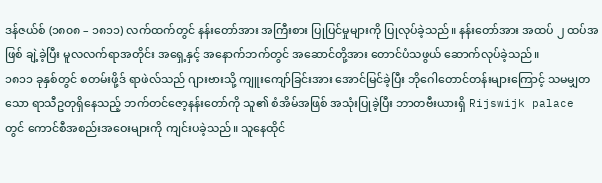ဒန်ဇယ်စ် (၁၈၀၈ – ၁၈၁၁) လက်ထက်တွင် နန်းတော်အား အကြီးစား ပြုပြင်မှုများကို ပြုလုပ်ခဲ့သည်။ နန်းတော်အား အထပ် ၂ ထပ်အဖြစ် ချဲ့ခဲ့ပြီး မူလလက်ရာအတိုင်း အရှေ့နှင့် အနောက်ဘက်တွင် အဆောင်တို့အား တောင်ပံသဖွယ် ဆောက်လုပ်ခဲ့သည်။
၁၈၁၁ ခုနှစ်တွင် စတမ်းဖို့ဒ် ရာဖဲလ်သည် ဂျားဗားသို့ ကျူးကျော်ခြင်းအား အောင်မြင်ခဲ့ပြီး ဘိုဂေါတောင်တန်းများကြောင့် သမမျှတသော ရာသီဥတုရှိနေသည့် ဘက်တင်ဇော့နန်းတော်ကို သူ၏ စံအိမ်အဖြစ် အသုံးပြုခဲ့ပြီး ဘာတဗီးယားရှိ Rijswijk palace တွင် ကောင်စီအစည်းအဝေးများကို ကျင်းပခဲ့သည်။ သူနေထိုင်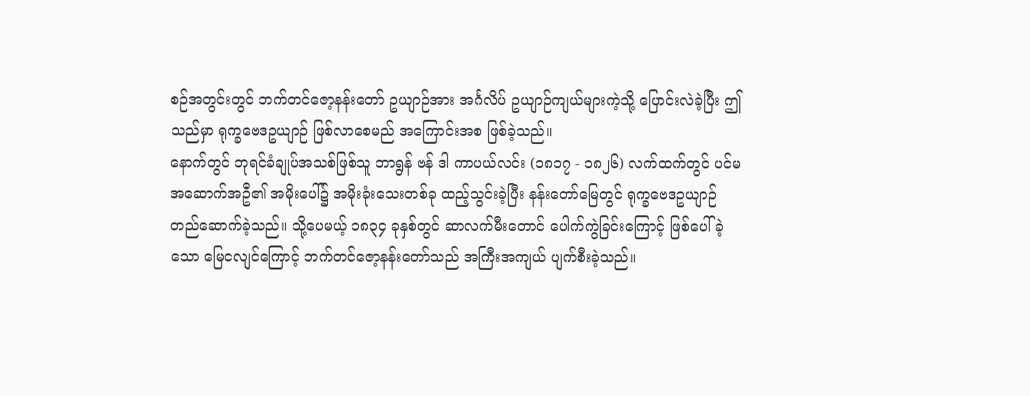စဉ်အတွင်းတွင် ဘက်တင်ဇော့နန်းတော် ဥယျာဉ်အား အင်္ဂလိပ် ဥယျာဉ်ကျယ်များကဲ့သို့ ပြောင်းလဲခဲ့ပြီး ဤသည်မှာ ရုက္ခဗေဒဥယျာဉ် ဖြစ်လာစေမည် အကြောင်းအစ ဖြစ်ခဲ့သည်။
နောက်တွင် ဘုရင်ခံချုပ်အသစ်ဖြစ်သူ ဘာရွန် ဗန် ဒါ ကာပယ်လင်း (၁၈၁၇ - ၁၈၂၆) လက်ထက်တွင် ပင်မအဆောက်အဦ၏ အမိုးပေါ်၌ အမိုးခုံးသေးတစ်ခု ထည့်သွင်းခဲ့ပြီး နန်းတော်မြေတွင် ရုက္ခဗေဒဥယျာဉ် တည်ဆောက်ခဲ့သည်။ သို့ပေမယ့် ၁၈၃၄ ခုနှစ်တွင် ဆာလက်မီးတောင် ပေါက်ကွဲခြင်းကြောင့် ဖြစ်ပေါ်ခဲ့သော မြေငလျင်ကြောင့် ဘက်တင်ဇော့နန်းတော်သည် အကြီးအကျယ် ပျက်စီးခဲ့သည်။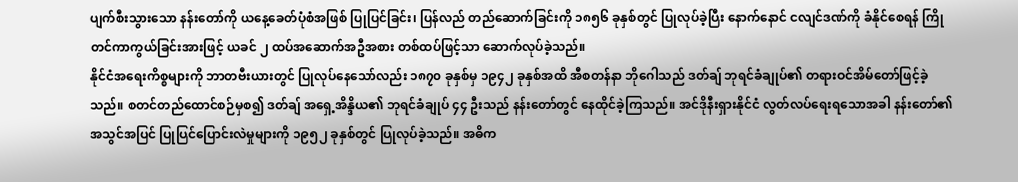ပျက်စီးသွားသော နန်းတော်ကို ယနေ့ခေတ်ပုံစံအဖြစ် ပြုပြင်ခြင်း၊ ပြန်လည် တည်ဆောက်ခြင်းကို ၁၈၅၆ ခုနှစ်တွင် ပြုလုပ်ခဲ့ပြီး နောက်နောင် ငလျင်ဒဏ်ကို ခံနိုင်စေရန် ကြိုတင်ကာကွယ်ခြင်းအားဖြင့် ယခင် ၂ ထပ်အဆောက်အဦအစား တစ်ထပ်ဖြင့်သာ ဆောက်လုပ်ခဲ့သည်။
နိုင်ငံအရေးကိစ္စများကို ဘာတဗီးယားတွင် ပြုလုပ်နေသော်လည်း ၁၈၇၀ ခုနှစ်မှ ၁၉၄၂ ခုနှစ်အထိ အီစတန်နာ ဘိုဂေါသည် ဒတ်ချ် ဘုရင်ခံချုပ်၏ တရားဝင်အိမ်တော်ဖြင့်ခဲ့သည်။ စတင်တည်ထောင်စဉ်မှစ၍ ဒတ်ချ် အရှေ့အိန္ဒိယ၏ ဘုရင်ခံချုပ် ၄၄ ဦးသည် နန်းတော်တွင် နေထိုင်ခဲ့ကြသည်။ အင်ဒိုနီးရှားနိုင်ငံ လွတ်လပ်ရေးရသောအခါ နန်းတော်၏ အသွင်အပြင် ပြုပြင်ပြောင်းလဲမှုများကို ၁၉၅၂ ခုနှစ်တွင် ပြုလုပ်ခဲ့သည်။ အဓိက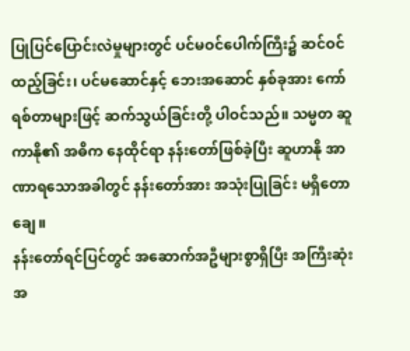ပြုပြင်ပြောင်းလဲမှုများတွင် ပင်မဝင်ပေါက်ကြီး၌ ဆင်ဝင်ထည့်ခြင်း၊ ပင်မဆောင်နှင့် ဘေးအဆောင် နှစ်ခုအား ကော်ရစ်တာများဖြင့် ဆက်သွယ်ခြင်းတို့ ပါဝင်သည်။ သမ္မတ ဆူကာနို၏ အဓိက နေထိုင်ရာ နန်းတော်ဖြစ်ခဲ့ပြီး ဆူဟာနို အာဏာရသောအခါတွင် နန်းတော်အား အသုံးပြုခြင်း မရှိတောချေ။
နန်းတော်ရင်ပြင်တွင် အဆောက်အဦများစွာရှိပြီး အကြီးဆုံးအ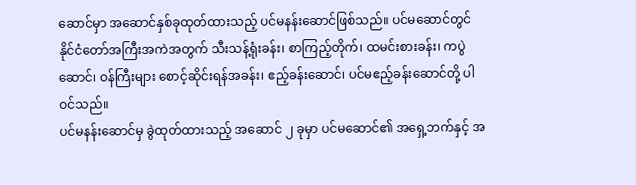ဆောင်မှာ အဆောင်နှစ်ခုထုတ်ထားသည့် ပင်မနန်းဆောင်ဖြစ်သည်။ ပင်မဆောင်တွင် နိုင်ငံတော်အကြီးအကဲအတွက် သီးသန့်ရုံးခန်း၊ စာကြည့်တိုက်၊ ထမင်းစားခန်း၊ ကပွဲဆောင်၊ ဝန်ကြီးများ စောင့်ဆိုင်းရန်အခန်း၊ ဧည့်ခန်းဆောင်၊ ပင်မဧည့်ခန်းဆောင်တို့ ပါဝင်သည်။
ပင်မနန်းဆောင်မှ ခွဲထုတ်ထားသည့် အဆောင် ၂ ခုမှာ ပင်မဆောင်၏ အရှေ့ဘက်နှင့် အ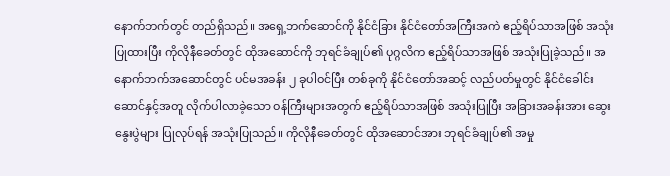နောက်ဘက်တွင် တည်ရှိသည်။ အရှေ့ဘက်ဆောင်ကို နိုင်ငံခြား နိုင်ငံတော်အကြီးအကဲ ဧည့်ရိပ်သာအဖြစ် အသုံးပြုထားပြီး ကိုလိုနီခေတ်တွင် ထိုအဆောင်ကို ဘုရင်ခံချုပ်၏ ပုဂ္ဂလိက ဧည့်ရိပ်သာအဖြစ် အသုံးပြုခဲ့သည်။ အနောက်ဘက်အဆောင်တွင် ပင်မအခန်း ၂ ခုပါဝင်ပြီး တစ်ခုကို နိုင်ငံတော်အဆင့် လည်ပတ်မှုတွင် နိုင်ငံခေါင်းဆောင်နှင့်အတူ လိုက်ပါလာခဲ့သော ဝန်ကြီးများအတွက် ဧည့်ရိပ်သာအဖြစ် အသုံးပြုပြီး အခြားအခန်းအား ဆွေးနွေးပွဲများ ပြုလုပ်ရန် အသုံးပြုသည်။ ကိုလိုနီခေတ်တွင် ထိုအဆောင်အား ဘုရင်ခံချုပ်၏ အမှု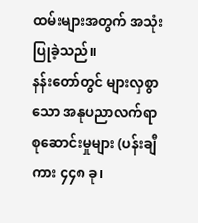ထမ်းများအတွက် အသုံးပြုခဲ့သည်။
နန်းတော်တွင် များလှစွာသော အနုပညာလက်ရာ စုဆောင်းမှုများ (ပန်းချီကား ၄၄၈ ခု၊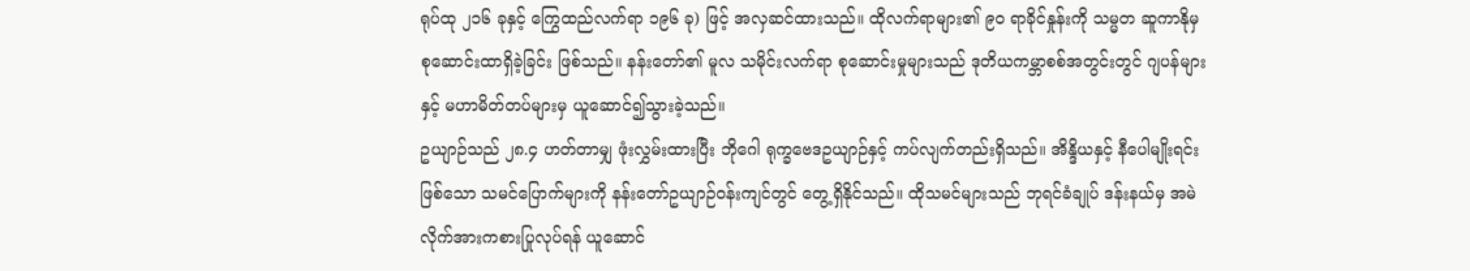ရုပ်ထု ၂၁၆ ခုနှင့် ကြွေထည်လက်ရာ ၁၉၆ ခု) ဖြင့် အလှဆင်ထားသည်။ ထိုလက်ရာများ၏ ၉၀ ရာခိုင်နှုန်းကို သမ္မတ ဆူကာနိုမှ စုဆောင်းထာရှိခဲ့ခြင်း ဖြစ်သည်။ နန်းတော်၏ မူလ သမိုင်းလက်ရာ စုဆောင်းမှုများသည် ဒုတိယကမ္ဘာစစ်အတွင်းတွင် ဂျပန်များနှင့် မဟာမိတ်တပ်များမှ ယူဆောင်၍သွားခဲ့သည်။
ဥယျာဉ်သည် ၂၈.၄ ဟတ်တာမျှ ဖုံးလွှမ်းထားပြီး ဘိုဂေါ ရုက္ခဗေဒဥယျာဉ်နှင့် ကပ်လျက်တည်းရှိသည်။ အိန္ဒိယနှင့် နီပေါမျိုးရင်းဖြစ်သော သမင်ပြောက်များကို နန်းတော်ဥယျာဉ်ဝန်းကျင်တွင် တွေ့ရှိနိုင်သည်။ ထိုသမင်များသည် ဘုရင်ခံချုပ် ဒန်းနယ်မှ အမဲလိုက်အားကစားပြုလုပ်ရန် ယူဆောင်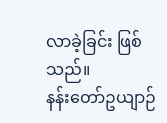လာခဲ့ခြင်း ဖြစ်သည်။
နန်းတော်ဥယျာဉ်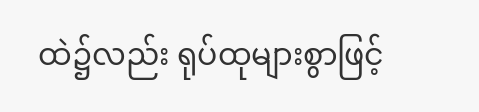ထဲ၌လည်း ရုပ်ထုများစွာဖြင့်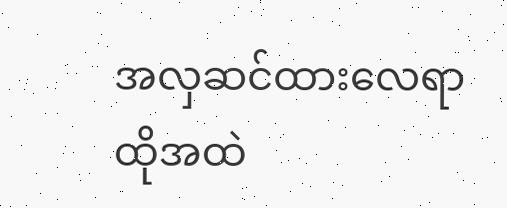အလှဆင်ထားလေရာ ထိုအထဲ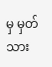မှ မှတ်သား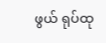ဖွယ် ရုပ်ထု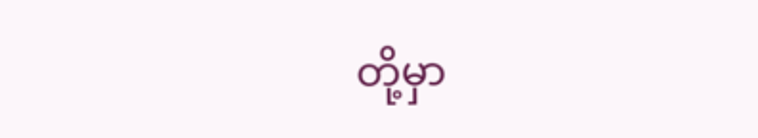တို့မှာ